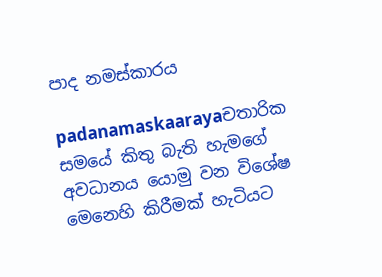පාද නමස්කාරය

padanamaskaarayaචතාරික සමයේ කිතු බැති හැමගේ අවධානය යොමු වන විශේෂ මෙනෙහි කිරීමක් හැටියට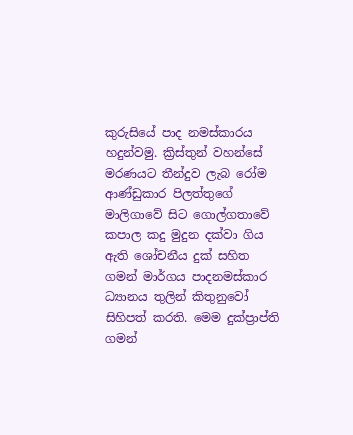කුරුසියේ පාද නමස්කාරය හදුන්වමු. ක්‍රිස්තුන් වහන්සේ මරණයට තීන්දුව ලැබ රෝම ආණ්ඩුකාර පිලත්තුගේ මාලිගාවේ සිට ගොල්ගතාවේ කපාල කදු මුදුන දක්වා ගිය ඇති ශෝචනීය දුක් සහිත ගමන් මාර්ගය පාදනමස්කාර ධ්‍යානය තුලින් කිතුනුවෝ සිහිපත් කරති. මෙම දුක්ප්‍රාප්ති ගමන්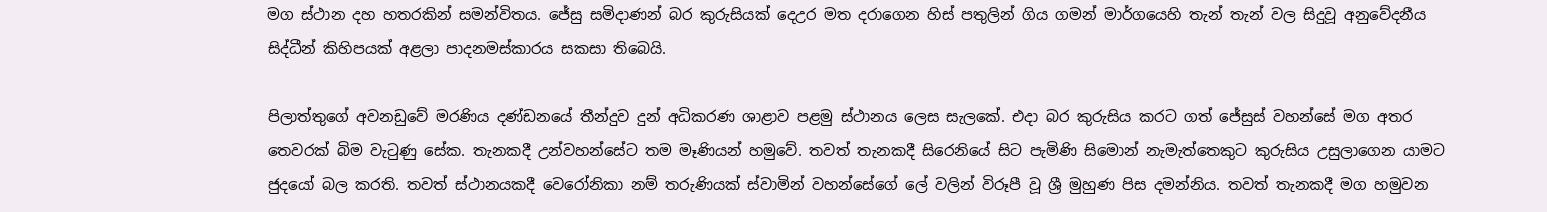මග ස්ථාන දහ හතරකින් සමන්විතය. ජේසු සමිදාණන් බර කුරුසියක් දෙඋර මත දරාගෙන හිස් පතුලින් ගිය ගමන් මාර්ගයෙහි තැන් තැන් වල සිදුවූ අනුවේදනීය සිද්ධීන් කිහිපයක් අළලා පාදනමස්කාරය සකසා තිබෙයි.

පිලාත්තුගේ අවනඩුවේ මරණිය දණ්ඩනයේ තීන්දුව දුන් අධිකරණ ශාළාව පළමු ස්ථානය ලෙස සැලකේ. එදා බර කුරුසිය කරට ගත් ජේසුස් වහන්සේ මග අතර තෙවරක් බිම වැටුණු සේක. තැනකදී උන්වහන්සේට තම මෑණියන් හමුවේ. තවත් තැනකදී සිරෙනියේ සිට පැමිණි සිමොන් නැමැත්තෙකුට කුරුසිය උසුලාගෙන යාමට ජුදයෝ බල කරති. තවත් ස්ථානයකදී වෙරෝනිකා නම් තරුණියක් ස්වාමින් වහන්සේගේ ලේ වලින් විරූපී වූ ශ්‍රී මුහුණ පිස දමන්නිය. තවත් තැනකදී මග හමුවන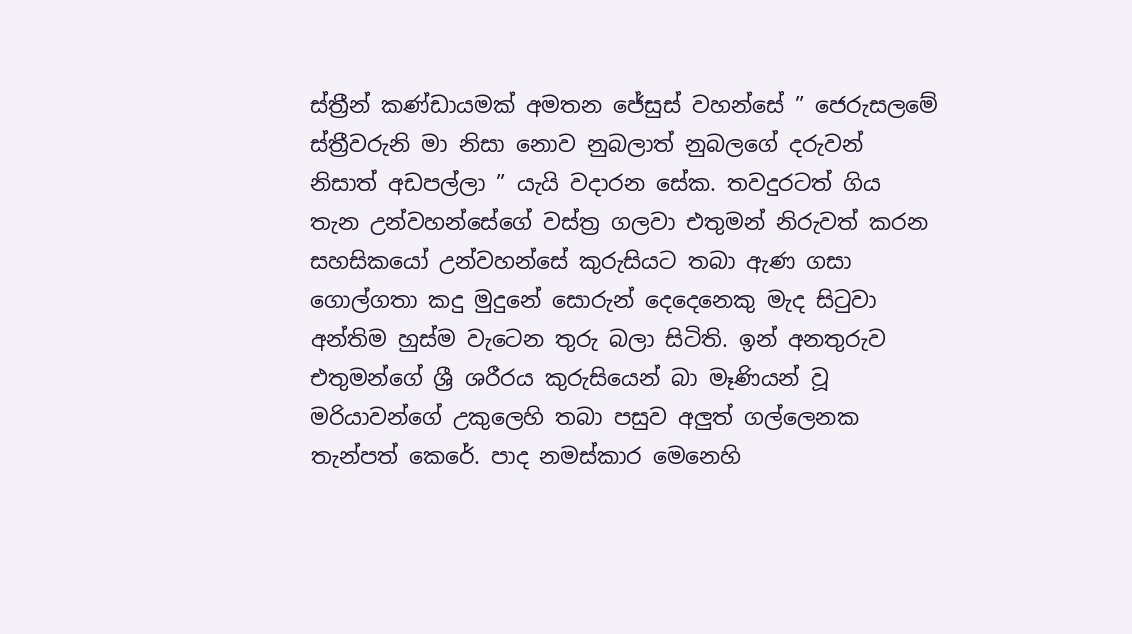ස්ත්‍රීන් කණ්ඩායමක් අමතන ජේසුස් වහන්සේ ” ජෙරුසලමේ ස්ත්‍රීවරුනි මා නිසා නොව නුබලාත් නුබලගේ දරුවන් නිසාත් අඩපල්ලා ” යැයි වදාරන සේක. තවදුරටත් ගිය තැන උන්වහන්සේගේ වස්ත්‍ර ගලවා එතුමන් නිරුවත් කරන සහසිකයෝ උන්වහන්සේ කුරුසියට තබා ඇණ ගසා ගොල්ගතා කදු මුදුනේ සොරුන් දෙදෙනෙකු මැද සිටුවා අන්තිම හුස්ම වැටෙන තුරු බලා සිටිති. ඉන් අනතුරුව එතුමන්ගේ ශ්‍රී ශරීරය කුරුසියෙන් බා මෑණියන් වූ මරියාවන්ගේ උකුලෙහි තබා පසුව අලුත් ගල්ලෙනක තැන්පත් කෙරේ. පාද නමස්කාර මෙනෙහි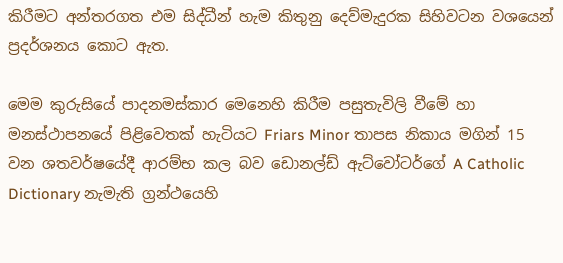කිරීමට අන්තරගත එම සිද්ධීන් හැම කිතුනු දෙව්මැදුරක සිහිවටන වශයෙන් ප්‍රදර්ශනය කොට ඇත.

මෙම කුරුසියේ පාදනමස්කාර මෙනෙහි කිරීම පසුතැවිලි වීමේ හා මනස්ථාපනයේ පිළිවෙතක් හැටියට Friars Minor තාපස නිකාය මගින් 15 වන ශතවර්ෂයේදී ආරම්භ කල බව ඩොනල්ඩ් ඇට්වෝටර්ගේ A Catholic Dictionary නැමැති ග්‍රන්ථයෙහි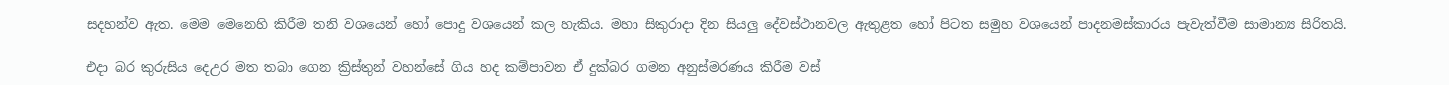සදහන්ව ඇත. මෙම මෙනෙහි කිරීම තනි වශයෙන් හෝ පොදු වශයෙන් කල හැකිය. මහා සිකුරාදා දින සියලු දේවස්ථානවල ඇතුළත හෝ පිටත සමුහ වශයෙන් පාදනමස්කාරය පැවැත්වීම සාමාන්‍ය සිරිතයි.

එදා බර කුරුසිය දෙඋර මත තබා ගෙන ක්‍රිස්තුන් වහන්සේ ගිය හද කම්පාවන ඒ දුක්බර ගමන අනුස්මරණය කිරීම වස්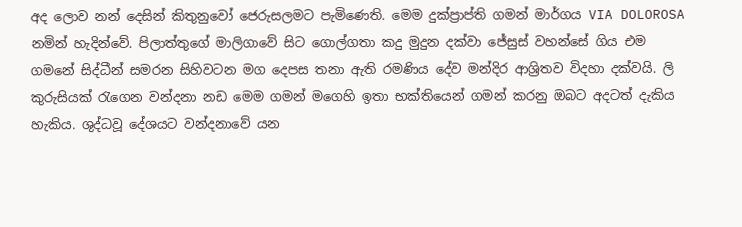අද ලොව නන් දෙසින් කිතුනුවෝ ජෙරුසලමට පැමිණෙති. මෙම දුක්ප්‍රාප්ති ගමන් මාර්ගය VIA DOLOROSA නමින් හැදින්වේ. පිලාත්තුගේ මාලිගාවේ සිට ගොල්ගතා කදු මුදුන දක්වා ජේසුස් වහන්සේ ගිය එම ගමනේ සිද්ධීන් සමරන සිහිවටන මග දෙපස තනා ඇති රමණිය දේව මන්දිර ආශ්‍රිතව විදහා දක්වයි. ලි කුරුසියක් රැගෙන වන්දනා නඩ මෙම ගමන් මගෙහි ඉතා භක්තියෙන් ගමන් කරනු ඔබට අදටත් දැකිය හැකිය. ශුද්ධවූ දේශයට වන්දනාවේ යන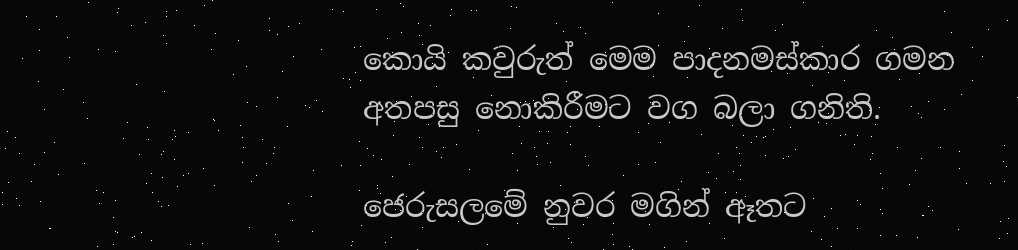කොයි කවුරුත් මෙම පාදනමස්කාර ගමන අතපසු නොකිරීමට වග බලා ගනිති.

ජෙරුසලමේ නුවර මගින් ඈතට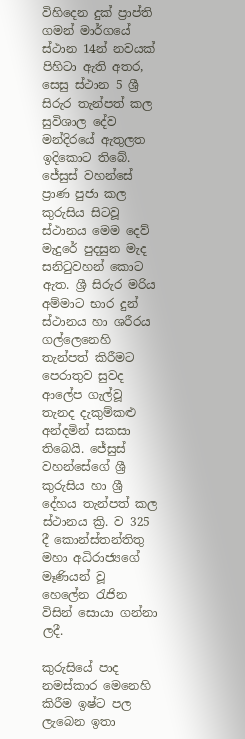විහිදෙන දුක් ප්‍රාප්ති ගමන් මාර්ගයේ ස්ථාන 14න් නවයක් පිහිටා ඇති අතර, සෙසු ස්ථාන 5 ශ්‍රී සිරුර තැන්පත් කල සුවිශාල දේව මන්දිරයේ ඇතුලත ඉදිකොට තිබේ. ජේසුස් වහන්සේ ප්‍රාණ පුජා කල කුරුසිය සිටවූ ස්ථානය මෙම දෙව් මැදුරේ පුදසුන මැද සනිටුවහන් කොට ඇත. ශ්‍රී සිරුර මරිය අම්මාට භාර දුන් ස්ථානය හා ශරීරය ගල්ලෙනෙහි තැන්පත් කිරීමට පෙරාතුව සුවද ආලේප ගැල්වූ තැනද දැකුම්කළු අන්දමින් සකසා තිබෙයි. ජේසුස් වහන්සේගේ ශ්‍රී කුරුසිය හා ශ්‍රී දේහය තැන්පත් කල ස්ථානය ක්‍රි. ව 325 දී කොන්ස්තන්තිතු මහා අධිරාජ්‍යගේ මෑණියන් වූ හෙලේන රැජින විසින් සොයා ගන්නා ලදී.

කුරුසියේ පාද නමස්කාර මෙනෙහි කිරීම ඉෂ්ට පල ලැබෙන ඉතා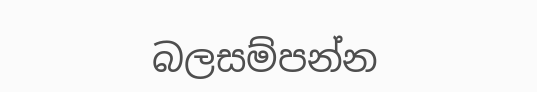බලසම්පන්න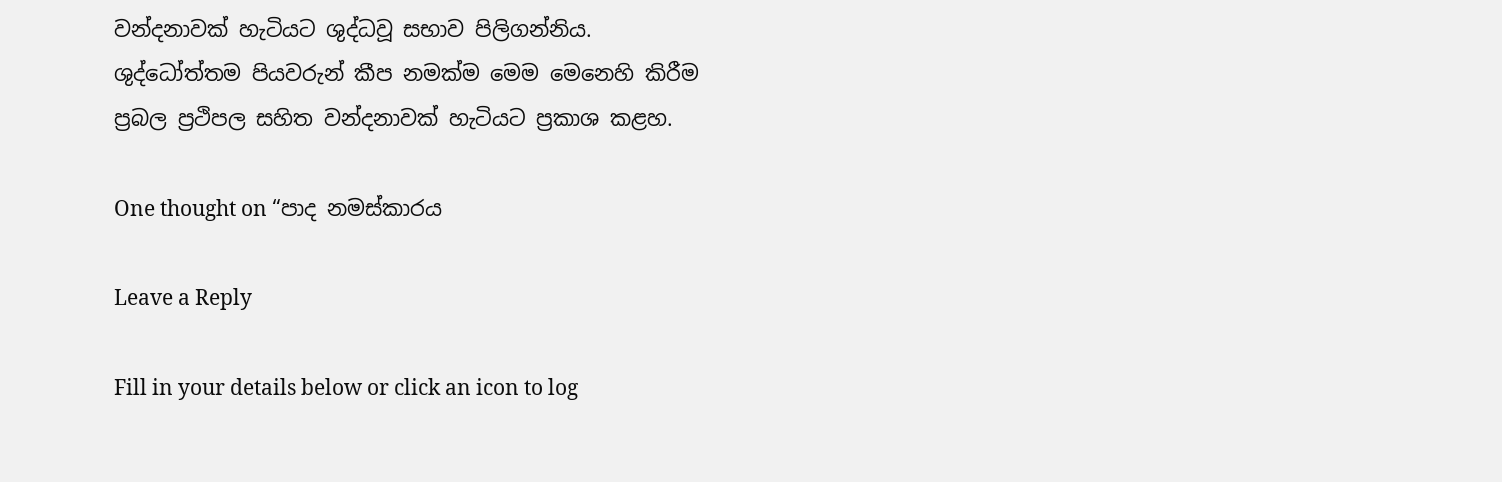වන්දනාවක් හැටියට ශුද්ධවූ සභාව පිලිගන්නිය. ශුද්ධෝත්තම පියවරුන් කීප නමක්ම මෙම මෙනෙහි කිරීම ප්‍රබල ප්‍රථිපල සහිත වන්දනාවක් හැටියට ප්‍රකාශ කළහ.

One thought on “පාද නමස්කාරය

Leave a Reply

Fill in your details below or click an icon to log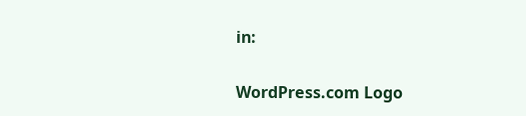in:

WordPress.com Logo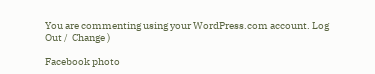You are commenting using your WordPress.com account. Log Out /  Change )

Facebook photo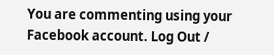You are commenting using your Facebook account. Log Out /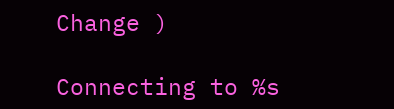Change )

Connecting to %s